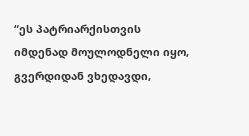“ეს პატრიარქისთვის იმდენად მოულოდნელი იყო, გვერდიდან ვხედავდი,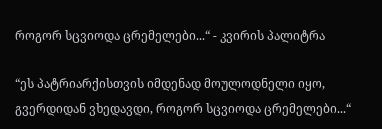როგორ სცვიოდა ცრემელები...“ - კვირის პალიტრა

“ეს პატრიარქისთვის იმდენად მოულოდნელი იყო, გვერდიდან ვხედავდი, როგორ სცვიოდა ცრემელები...“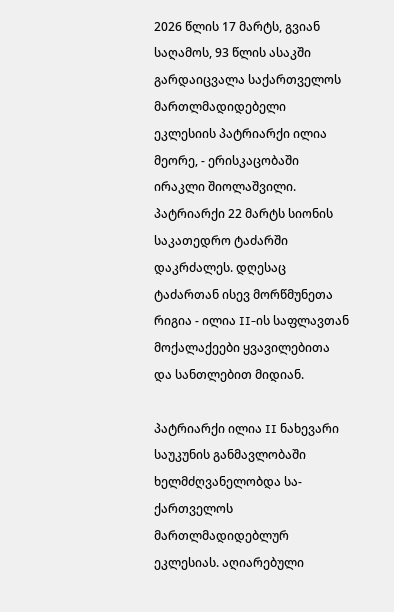2026 წლის 17 მარტს, გვიან საღამოს, 93 წლის ასაკში გარდაიცვალა საქართველოს მართლმადიდებელი ეკლესიის პატრიარქი ილია მეორე, - ერისკაცობაში ირაკლი შიოლაშვილი. პატრიარქი 22 მარტს სიონის საკათედრო ტაძარში დაკრძალეს. დღესაც ტაძართან ისევ მორწმუნეთა რიგია - ილია II-ის საფლავთან მოქალაქეები ყვავილებითა და სანთლებით მიდიან.

პატრიარქი ილია II ნახევარი საუკუნის განმავლობაში ხელმძღვანელობდა სა-ქართველოს მართლმადიდებლურ ეკლესიას. აღიარებული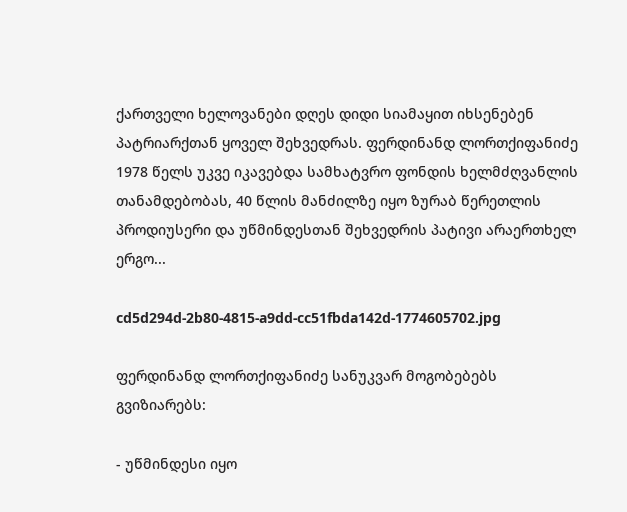ქართველი ხელოვანები დღეს დიდი სიამაყით იხსენებენ პატრიარქთან ყოველ შეხვედრას. ფერდინანდ ლორთქიფანიძე 1978 წელს უკვე იკავებდა სამხატვრო ფონდის ხელმძღვანლის თანამდებობას, 40 წლის მანძილზე იყო ზურაბ წერეთლის პროდიუსერი და უწმინდესთან შეხვედრის პატივი არაერთხელ ერგო...

cd5d294d-2b80-4815-a9dd-cc51fbda142d-1774605702.jpg

ფერდინანდ ლორთქიფანიძე სანუკვარ მოგობებებს გვიზიარებს:

- უწმინდესი იყო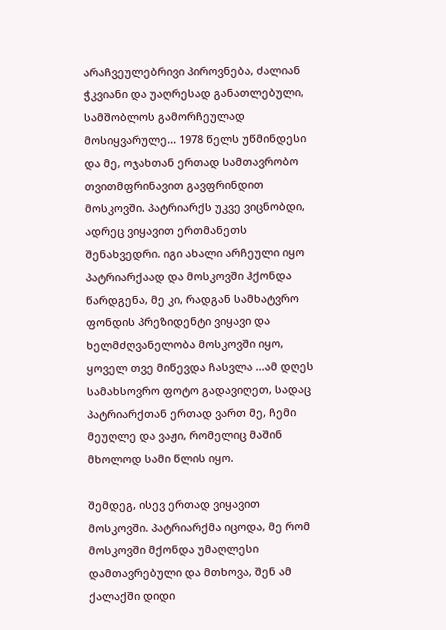არაჩვეულებრივი პიროვნება, ძალიან ჭკვიანი და უაღრესად განათლებული, სამშობლოს გამორჩეულად მოსიყვარულე... 1978 წელს უწმინდესი და მე, ოჯახთან ერთად სამთავრობო თვითმფრინავით გავფრინდით მოსკოვში. პატრიარქს უკვე ვიცნობდი, ადრეც ვიყავით ერთმანეთს შენახვედრი. იგი ახალი არჩეული იყო პატრიარქაად და მოსკოვში ჰქონდა წარდგენა, მე კი, რადგან სამხატვრო ფონდის პრეზიდენტი ვიყავი და ხელმძღვანელობა მოსკოვში იყო, ყოველ თვე მიწევდა ჩასვლა ...ამ დღეს სამახსოვრო ფოტო გადავიღეთ, სადაც პატრიარქთან ერთად ვართ მე, ჩემი მეუღლე და ვაჟი, რომელიც მაშინ მხოლოდ სამი წლის იყო.

შემდეგ, ისევ ერთად ვიყავით მოსკოვში. პატრიარქმა იცოდა, მე რომ მოსკოვში მქონდა უმაღლესი დამთავრებული და მთხოვა, შენ ამ ქალაქში დიდი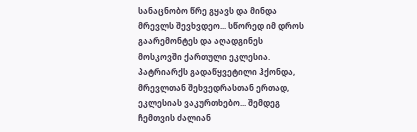სანაცნობო წრე გყავს და მინდა მრევლს შევხვდეო... სწორედ იმ დროს გაარემონტეს და აღადგინეს მოსკოვში ქართული ეკლესია. პატრიარქს გადაწყვეტილი ჰქონდა, მრევლთან შეხვედრასთან ერთად, ეკლესიას ვაკურთხებო... შემდეგ ჩემთვის ძალიან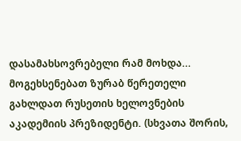დასამახსოვრებელი რამ მოხდა... მოგეხსენებათ ზურაბ წერეთელი გახლდათ რუსეთის ხელოვნების აკადემიის პრეზიდენტი. (სხვათა შორის,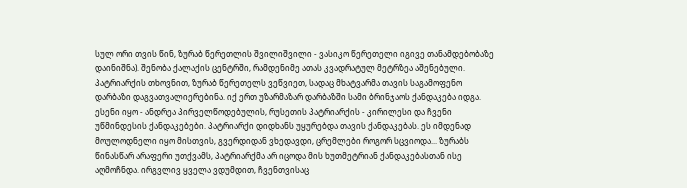სულ ორი თვის წინ, ზურაბ წერეთლის შვილიშვილი - ვასიკო წერეთელი იგივე თანამდებობაზე დაინიშნა). შენობა ქალაქის ცენტრში, რამდენიმე ათას კვადრატულ მეტრზეა აშენებული. პატრიარქის თხოვნით, ზურაბ წერეთელს ვეწვიეთ, სადაც მხატვარმა თავის საგამოფენო დარბაზი დაგვათვალიერებინა. იქ ერთ უზარმაზარ დარბაზში სამი ბრინჯაოს ქანდაკება იდგა. ესენი იყო - ანდრეა პირველწოდებულის, რუსეთის პატრიარქის - კირილესი და ჩვენი უწმინდესის ქანდაკებები. პატრიარქი დიდხანს უყურებდა თავის ქანდაკებას. ეს იმდენად მოულოდნელი იყო მისთვის, გვერდიდან ვხედავდი, ცრემლები როგორ სცვიოდა... ზურაბს წინასწარ არაფერი უთქვამს, პატრიარქმა არ იცოდა მის ხუთმეტრიან ქანდაკებასთან ისე აღმოჩნდა. ირგვლივ ყველა ვდუმდით, ჩვენთვისაც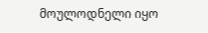მოულოდნელი იყო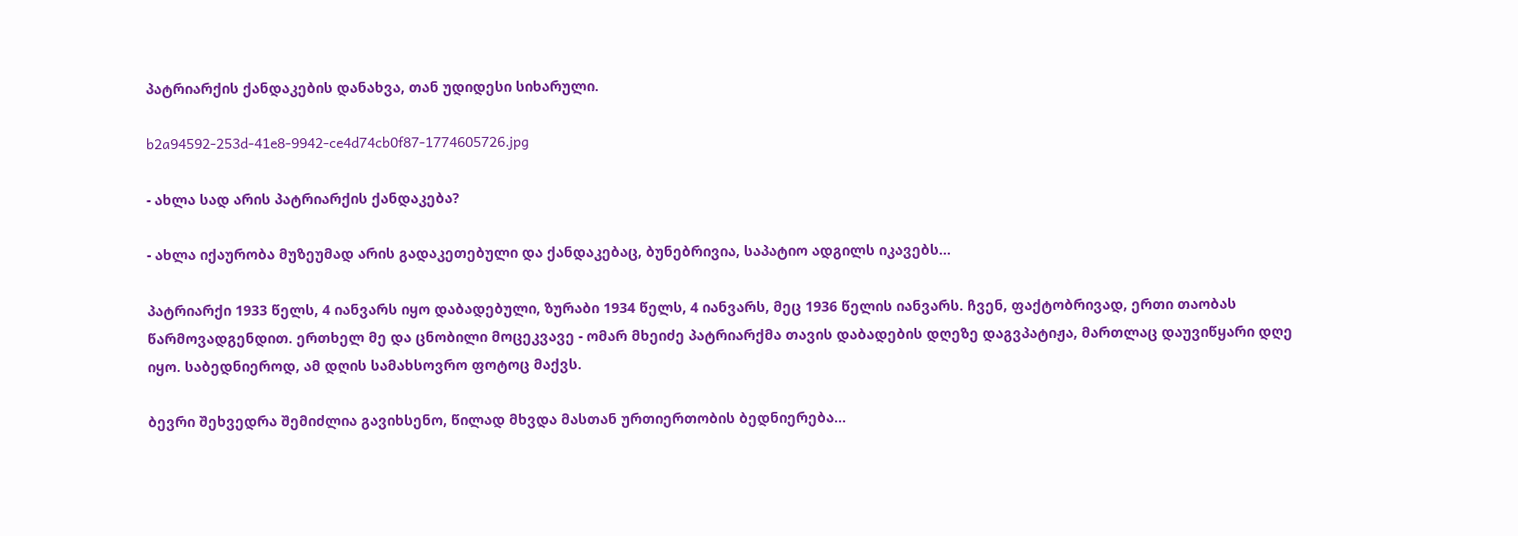პატრიარქის ქანდაკების დანახვა, თან უდიდესი სიხარული.

b2a94592-253d-41e8-9942-ce4d74cb0f87-1774605726.jpg

- ახლა სად არის პატრიარქის ქანდაკება?

- ახლა იქაურობა მუზეუმად არის გადაკეთებული და ქანდაკებაც, ბუნებრივია, საპატიო ადგილს იკავებს...

პატრიარქი 1933 წელს, 4 იანვარს იყო დაბადებული, ზურაბი 1934 წელს, 4 იანვარს, მეც 1936 წელის იანვარს. ჩვენ, ფაქტობრივად, ერთი თაობას წარმოვადგენდით. ერთხელ მე და ცნობილი მოცეკვავე - ომარ მხეიძე პატრიარქმა თავის დაბადების დღეზე დაგვპატიჟა, მართლაც დაუვიწყარი დღე იყო. საბედნიეროდ, ამ დღის სამახსოვრო ფოტოც მაქვს.

ბევრი შეხვედრა შემიძლია გავიხსენო, წილად მხვდა მასთან ურთიერთობის ბედნიერება...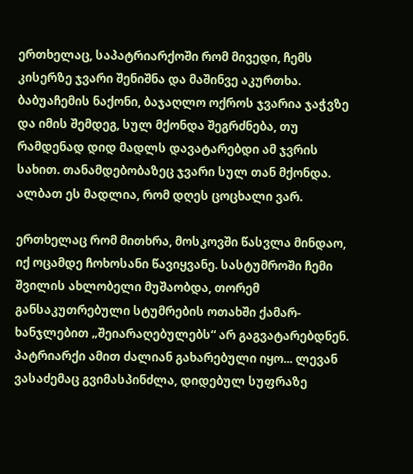ერთხელაც, საპატრიარქოში რომ მივედი, ჩემს კისერზე ჯვარი შენიშნა და მაშინვე აკურთხა. ბაბუაჩემის ნაქონი, ბაჯაღლო ოქროს ჯვარია ჯაჭვზე და იმის შემდეგ, სულ მქონდა შეგრძნება, თუ რამდენად დიდ მადლს დავატარებდი ამ ჯვრის სახით. თანამდებობაზეც ჯვარი სულ თან მქონდა. ალბათ ეს მადლია, რომ დღეს ცოცხალი ვარ.

ერთხელაც რომ მითხრა, მოსკოვში წასვლა მინდაო, იქ ოცამდე ჩოხოსანი წავიყვანე. სასტუმროში ჩემი შვილის ახლობელი მუშაობდა, თორემ განსაკუთრებული სტუმრების ოთახში ქამარ-ხანჯლებით „შეიარაღებულებს“ არ გაგვატარებდნენ. პატრიარქი ამით ძალიან გახარებული იყო... ლევან ვასაძემაც გვიმასპინძლა, დიდებულ სუფრაზე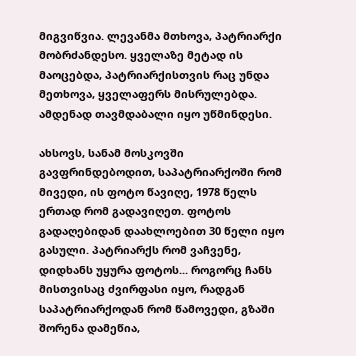მიგვიწვია. ლევანმა მთხოვა, პატრიარქი მობრძანდესო. ყველაზე მეტად ის მაოცებდა, პატრიარქისთვის რაც უნდა მეთხოვა, ყველაფერს მისრულებდა. ამდენად თავმდაბალი იყო უწმინდესი.

ახსოვს, სანამ მოსკოვში გავფრინდებოდით, საპატრიარქოში რომ მივედი, ის ფოტო წავიღე, 1978 წელს ერთად რომ გადავიღეთ. ფოტოს გადაღებიდან დაახლოებით 30 წელი იყო გასული. პატრიარქს რომ ვაჩვენე, დიდხანს უყურა ფოტოს... როგორც ჩანს მისთვისაც ძვირფასი იყო, რადგან საპატრიარქოდან რომ წამოვედი, გზაში შორენა დამეწია,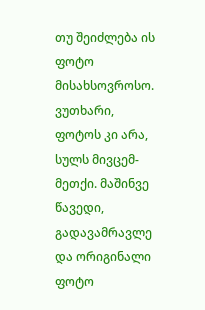თუ შეიძლება ის ფოტო მისახსოვროსო. ვუთხარი, ფოტოს კი არა, სულს მივცემ-მეთქი. მაშინვე წავედი, გადავამრავლე და ორიგინალი ფოტო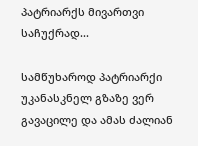პატრიარქს მივართვი საჩუქრად...

სამწუხაროდ პატრიარქი უკანასკნელ გზაზე ვერ გავაცილე და ამას ძალიან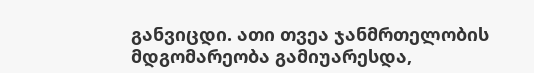განვიცდი. ათი თვეა ჯანმრთელობის მდგომარეობა გამიუარესდა,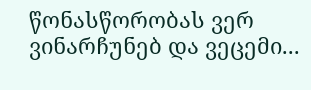წონასწორობას ვერ ვინარჩუნებ და ვეცემი...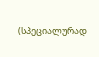(სპეციალურად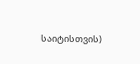საიტისთვის)